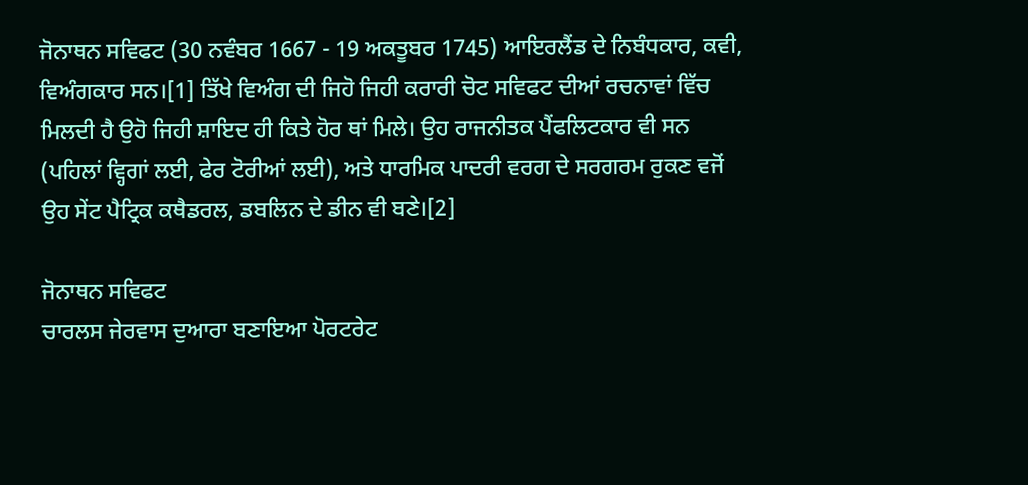ਜੋਨਾਥਨ ਸਵਿਫਟ (30 ਨਵੰਬਰ 1667 - 19 ਅਕਤੂਬਰ 1745) ਆਇਰਲੈਂਡ ਦੇ ਨਿਬੰਧਕਾਰ, ਕਵੀ, ਵਿਅੰਗਕਾਰ ਸਨ।[1] ਤਿੱਖੇ ਵਿਅੰਗ ਦੀ ਜਿਹੋ ਜਿਹੀ ਕਰਾਰੀ ਚੋਟ ਸਵਿਫਟ ਦੀਆਂ ਰਚਨਾਵਾਂ ਵਿੱਚ ਮਿਲਦੀ ਹੈ ਉਹੋ ਜਿਹੀ ਸ਼ਾਇਦ ਹੀ ਕਿਤੇ ਹੋਰ ਥਾਂ ਮਿਲੇ। ਉਹ ਰਾਜਨੀਤਕ ਪੈਂਫਲਿਟਕਾਰ ਵੀ ਸਨ (ਪਹਿਲਾਂ ਵ੍ਹਿਗਾਂ ਲਈ, ਫੇਰ ਟੋਰੀਆਂ ਲਈ), ਅਤੇ ਧਾਰਮਿਕ ਪਾਦਰੀ ਵਰਗ ਦੇ ਸਰਗਰਮ ਰੁਕਣ ਵਜੋਂ ਉਹ ਸੇਂਟ ਪੈਟ੍ਰਿਕ ਕਥੈਡਰਲ, ਡਬਲਿਨ ਦੇ ਡੀਨ ਵੀ ਬਣੇ।[2]

ਜੋਨਾਥਨ ਸਵਿਫਟ
ਚਾਰਲਸ ਜੇਰਵਾਸ ਦੁਆਰਾ ਬਣਾਇਆ ਪੋਰਟਰੇਟ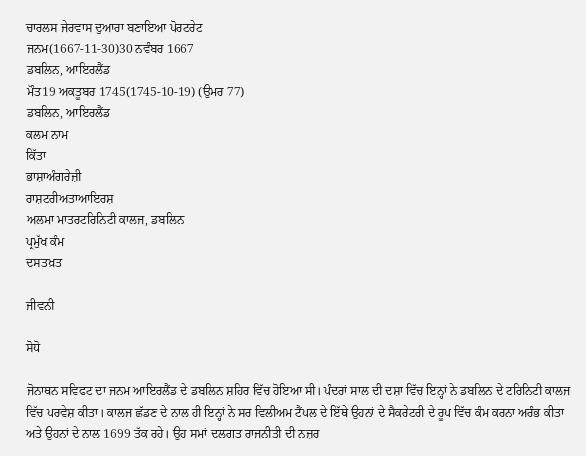ਚਾਰਲਸ ਜੇਰਵਾਸ ਦੁਆਰਾ ਬਣਾਇਆ ਪੋਰਟਰੇਟ
ਜਨਮ(1667-11-30)30 ਨਵੰਬਰ 1667
ਡਬਲਿਨ, ਆਇਰਲੈਂਡ
ਮੌਤ19 ਅਕਤੂਬਰ 1745(1745-10-19) (ਉਮਰ 77)
ਡਬਲਿਨ, ਆਇਰਲੈਂਡ
ਕਲਮ ਨਾਮ
ਕਿੱਤਾ
ਭਾਸ਼ਾਅੰਗਰੇਜ਼ੀ
ਰਾਸ਼ਟਰੀਅਤਾਆਇਰਸ਼
ਅਲਮਾ ਮਾਤਰਟਰਿਨਿਟੀ ਕਾਲਜ, ਡਬਲਿਨ
ਪ੍ਰਮੁੱਖ ਕੰਮ
ਦਸਤਖ਼ਤ

ਜੀਵਨੀ

ਸੋਧੋ

ਜੋਨਾਥਨ ਸਵਿਫਟ ਦਾ ਜਨਮ ਆਇਰਲੈਂਡ ਦੇ ਡਬਲਿਨ ਸ਼ਹਿਰ ਵਿੱਚ ਹੋਇਆ ਸੀ। ਪੰਦਰਾਂ ਸਾਲ ਦੀ ਦਸ਼ਾ ਵਿੱਚ ਇਨ੍ਹਾਂ ਨੇ ਡਬਲਿਨ ਦੇ ਟਰਿਨਿਟੀ ਕਾਲਜ ਵਿੱਚ ਪਰਵੇਸ਼ ਕੀਤਾ। ਕਾਲਜ ਛੱਡਣ ਦੇ ਨਾਲ ਹੀ ਇਨ੍ਹਾਂ ਨੇ ਸਰ ਵਿਲੀਅਮ ਟੈਂਪਲ ਦੇ ਇੱਥੇ ਉਹਨਾਂ ਦੇ ਸੈਕਰੇਟਰੀ ਦੇ ਰੂਪ ਵਿੱਚ ਕੰਮ ਕਰਨਾ ਅਰੰਭ ਕੀਤਾ ਅਤੇ ਉਹਨਾਂ ਦੇ ਨਾਲ 1699 ਤੱਕ ਰਹੇ। ਉਹ ਸਮਾਂ ਦਲਗਤ ਰਾਜਨੀਤੀ ਦੀ ਨਜ਼ਰ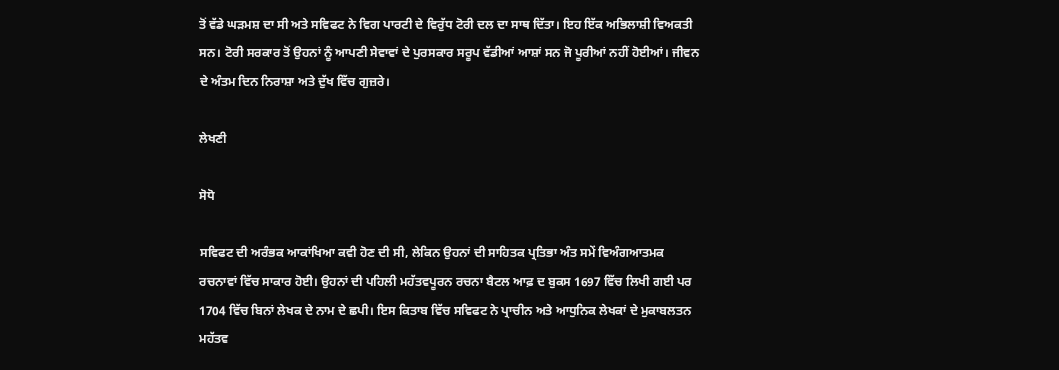ਤੋਂ ਵੱਡੇ ਘੜਮਸ਼ ਦਾ ਸੀ ਅਤੇ ਸਵਿਫਟ ਨੇ ਵਿਗ ਪਾਰਟੀ ਦੇ ਵਿਰੁੱਧ ਟੋਰੀ ਦਲ ਦਾ ਸਾਥ ਦਿੱਤਾ। ਇਹ ਇੱਕ ਅਭਿਲਾਸ਼ੀ ਵਿਅਕਤੀ ਸਨ। ਟੋਰੀ ਸਰਕਾਰ ਤੋਂ ਉਹਨਾਂ ਨੂੰ ਆਪਣੀ ਸੇਵਾਵਾਂ ਦੇ ਪੁਰਸਕਾਰ ਸਰੂਪ ਵੱਡੀਆਂ ਆਸ਼ਾਂ ਸਨ ਜੋ ਪੂਰੀਆਂ ਨਹੀਂ ਹੋਈਆਂ। ਜੀਵਨ ਦੇ ਅੰਤਮ ਦਿਨ ਨਿਰਾਸ਼ਾ ਅਤੇ ਦੁੱਖ ਵਿੱਚ ਗੁਜ਼ਰੇ।

ਲੇਖਣੀ

ਸੋਧੋ

ਸਵਿਫਟ ਦੀ ਅਰੰਭਕ ਆਕਾਂਖਿਆ ਕਵੀ ਹੋਣ ਦੀ ਸੀ, ਲੇਕਿਨ ਉਹਨਾਂ ਦੀ ਸਾਹਿਤਕ ਪ੍ਰਤਿਭਾ ਅੰਤ ਸਮੇਂ ਵਿਅੰਗਆਤਮਕ ਰਚਨਾਵਾਂ ਵਿੱਚ ਸਾਕਾਰ ਹੋਈ। ਉਹਨਾਂ ਦੀ ਪਹਿਲੀ ਮਹੱਤਵਪੂਰਨ ਰਚਨਾ ਬੈਟਲ ਆਫ਼ ਦ ਬੁਕਸ 1697 ਵਿੱਚ ਲਿਖੀ ਗਈ ਪਰ 1704 ਵਿੱਚ ਬਿਨਾਂ ਲੇਖਕ ਦੇ ਨਾਮ ਦੇ ਛਪੀ। ਇਸ ਕਿਤਾਬ ਵਿੱਚ ਸਵਿਫਟ ਨੇ ਪ੍ਰਾਚੀਨ ਅਤੇ ਆਧੁਨਿਕ ਲੇਖਕਾਂ ਦੇ ਮੁਕਾਬਲਤਨ ਮਹੱਤਵ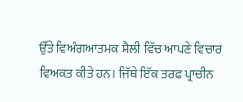ਉੱਤੇ ਵਿਅੰਗਆਤਮਕ ਸ਼ੈਲੀ ਵਿੱਚ ਆਪਣੇ ਵਿਚਾਰ ਵਿਅਕਤ ਕੀਤੇ ਹਨ। ਜਿੱਥੇ ਇੱਕ ਤਰਫ ਪ੍ਰਾਚੀਨ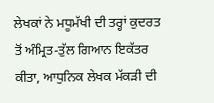ਲੇਖਕਾਂ ਨੇ ਮਧੂਮੱਖੀ ਦੀ ਤਰ੍ਹਾਂ ਕੁਦਰਤ ਤੋਂ ਅੰਮ੍ਰਿਤ-ਤੁੱਲ ਗਿਆਨ ਇਕੱਤਰ ਕੀਤਾ, ਆਧੁਨਿਕ ਲੇਖਕ ਮੱਕੜੀ ਦੀ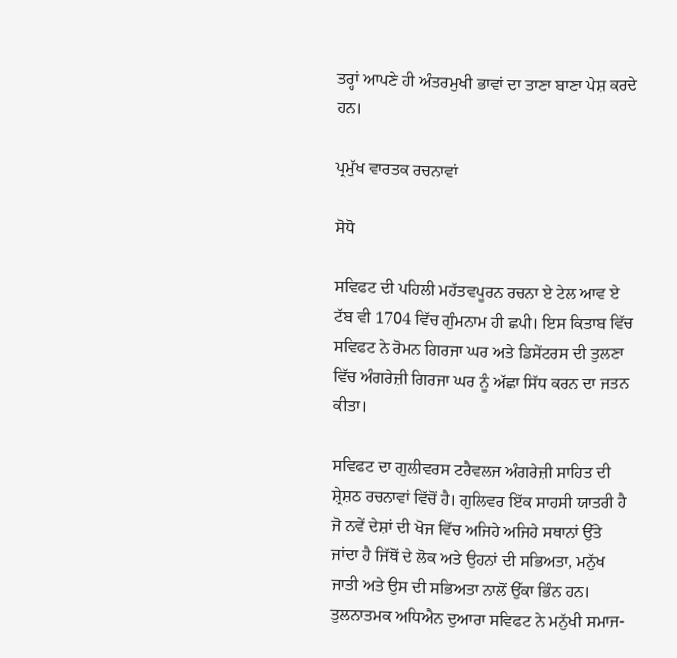ਤਰ੍ਹਾਂ ਆਪਣੇ ਹੀ ਅੰਤਰਮੁਖੀ ਭਾਵਾਂ ਦਾ ਤਾਣਾ ਬਾਣਾ ਪੇਸ਼ ਕਰਦੇ ਹਨ।

ਪ੍ਰਮੁੱਖ ਵਾਰਤਕ ਰਚਨਾਵਾਂ

ਸੋਧੋ

ਸਵਿਫਟ ਦੀ ਪਹਿਲੀ ਮਹੱਤਵਪੂਰਨ ਰਚਨਾ ਏ ਟੇਲ ਆਵ ਏ ਟੱਬ ਵੀ 1704 ਵਿੱਚ ਗੁੰਮਨਾਮ ਹੀ ਛਪੀ। ਇਸ ਕਿਤਾਬ ਵਿੱਚ ਸਵਿਫਟ ਨੇ ਰੋਮਨ ਗਿਰਜਾ ਘਰ ਅਤੇ ਡਿਸੇਂਟਰਸ ਦੀ ਤੁਲਣਾ ਵਿੱਚ ਅੰਗਰੇਜ਼ੀ ਗਿਰਜਾ ਘਰ ਨੂੰ ਅੱਛਾ ਸਿੱਧ ਕਰਨ ਦਾ ਜਤਨ ਕੀਤਾ।

ਸਵਿਫਟ ਦਾ ਗੁਲੀਵਰਸ ਟਰੈਵਲਜ ਅੰਗਰੇਜ਼ੀ ਸਾਹਿਤ ਦੀ ਸ਼੍ਰੇਸ਼ਠ ਰਚਨਾਵਾਂ ਵਿੱਚੋਂ ਹੈ। ਗੁਲਿਵਰ ਇੱਕ ਸਾਹਸੀ ਯਾਤਰੀ ਹੈ ਜੋ ਨਵੇਂ ਦੇਸ਼ਾਂ ਦੀ ਖੋਜ ਵਿੱਚ ਅਜਿਹੇ ਅਜਿਹੇ ਸਥਾਨਾਂ ਉੱਤੇ ਜਾਂਦਾ ਹੈ ਜਿੱਥੋਂ ਦੇ ਲੋਕ ਅਤੇ ਉਹਨਾਂ ਦੀ ਸਭਿਅਤਾ, ਮਨੁੱਖ ਜਾਤੀ ਅਤੇ ਉਸ ਦੀ ਸਭਿਅਤਾ ਨਾਲੋਂ ਉੱਕਾ ਭਿੰਨ ਹਨ। ਤੁਲਨਾਤਮਕ ਅਧਿਐਨ ਦੁਆਰਾ ਸਵਿਫਟ ਨੇ ਮਨੁੱਖੀ ਸਮਾਜ-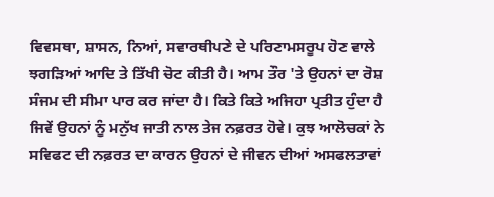ਵਿਵਸਥਾ, ਸ਼ਾਸਨ, ਨਿਆਂ, ਸਵਾਰਥੀਪਣੇ ਦੇ ਪਰਿਣਾਮਸਰੂਪ ਹੋਣ ਵਾਲੇ ਝਗੜਿਆਂ ਆਦਿ ਤੇ ਤਿੱਖੀ ਚੋਟ ਕੀਤੀ ਹੈ। ਆਮ ਤੌਰ 'ਤੇ ਉਹਨਾਂ ਦਾ ਰੋਸ਼ ਸੰਜਮ ਦੀ ਸੀਮਾ ਪਾਰ ਕਰ ਜਾਂਦਾ ਹੈ। ਕਿਤੇ ਕਿਤੇ ਅਜਿਹਾ ਪ੍ਰਤੀਤ ਹੁੰਦਾ ਹੈ ਜਿਵੇਂ ਉਹਨਾਂ ਨੂੰ ਮਨੁੱਖ ਜਾਤੀ ਨਾਲ ਤੇਜ ਨਫ਼ਰਤ ਹੋਵੇ। ਕੁਝ ਆਲੋਚਕਾਂ ਨੇ ਸਵਿਫਟ ਦੀ ਨਫ਼ਰਤ ਦਾ ਕਾਰਨ ਉਹਨਾਂ ਦੇ ਜੀਵਨ ਦੀਆਂ ਅਸਫਲਤਾਵਾਂ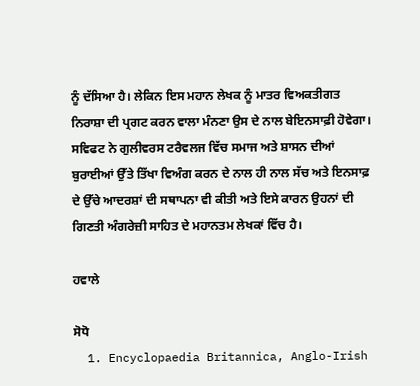ਨੂੰ ਦੱਸਿਆ ਹੈ। ਲੇਕਿਨ ਇਸ ਮਹਾਨ ਲੇਖਕ ਨੂੰ ਮਾਤਰ ਵਿਅਕਤੀਗਤ ਨਿਰਾਸ਼ਾ ਦੀ ਪ੍ਰਗਟ ਕਰਨ ਵਾਲਾ ਮੰਨਣਾ ਉਸ ਦੇ ਨਾਲ ਬੇਇਨਸਾਫ਼ੀ ਹੋਵੇਗਾ। ਸਵਿਫਟ ਨੇ ਗੁਲੀਵਰਸ ਟਰੈਵਲਜ ਵਿੱਚ ਸਮਾਜ ਅਤੇ ਸ਼ਾਸਨ ਦੀਆਂ ਬੁਰਾਈਆਂ ਉੱਤੇ ਤਿੱਖਾ ਵਿਅੰਗ ਕਰਨ ਦੇ ਨਾਲ ਹੀ ਨਾਲ ਸੱਚ ਅਤੇ ਇਨਸਾਫ਼ ਦੇ ਉੱਚੇ ਆਦਰਸ਼ਾਂ ਦੀ ਸਥਾਪਨਾ ਵੀ ਕੀਤੀ ਅਤੇ ਇਸੇ ਕਾਰਨ ਉਹਨਾਂ ਦੀ ਗਿਣਤੀ ਅੰਗਰੇਜ਼ੀ ਸਾਹਿਤ ਦੇ ਮਹਾਨਤਮ ਲੇਖਕਾਂ ਵਿੱਚ ਹੈ।

ਹਵਾਲੇ

ਸੋਧੋ
  1. Encyclopaedia Britannica, Anglo-Irish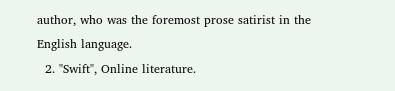author, who was the foremost prose satirist in the English language.
  2. "Swift", Online literature.